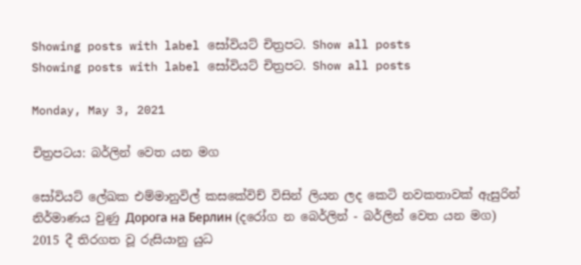Showing posts with label සෝවියට් චිත්‍රපට. Show all posts
Showing posts with label සෝවියට් චිත්‍රපට. Show all posts

Monday, May 3, 2021

චිත්‍රපටය: බර්ලින් වෙත යන මග

සෝවියට් ලේඛක එම්මානුවිල් කසකේවිච් විසින් ලියන ලද කෙටි නවකතාවක් ඇසුරින් නිර්මාණය වුණු Дорога на Берлин (දරෝග න බෙර්ලින් - බර්ලින් වෙත යන මග) 2015 දී තිරගත වූ රුසියානු යුධ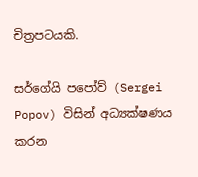චිත්‍රපටයකි.

සර්ගේයි පපෝව් (Sergei Popov) විසින් අධ්‍යක්ෂණය කරන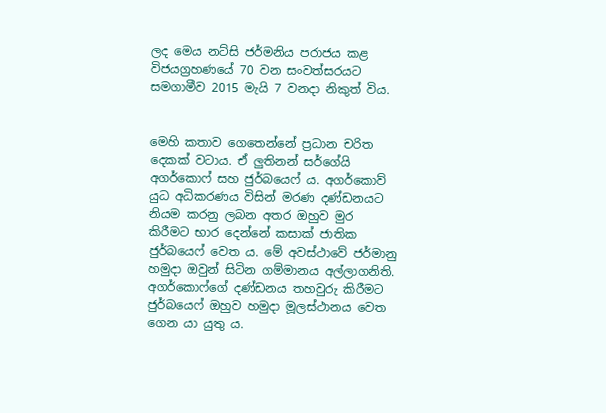ලද මෙය නට්සි ජර්මනිය පරාජය කළ විජයග්‍රහණයේ 70 වන සංවත්සරයට සමගාමීව 2015 මැයි 7 වනදා නිකුත් විය.


මෙහි කතාව ගෙතෙන්නේ ප්‍රධාන චරිත දෙකක් වටාය. ඒ ලුතිනන් සර්ගේයි අගර්කොෆ් සහ ජුර්බයෙෆ් ය. අගර්කොව් යුධ අධිකරණය විසින් මරණ දණ්ඩනයට නියම කරනු ලබන අතර ඔහුව මුර කිරීමට භාර දෙන්නේ කසාක් ජාතික ජුර්බයෙෆ් වෙත ය. මේ අවස්ථාවේ ජර්මානු හමුදා ඔවුන් සිටින ගම්මානය අල්ලාගනිති. අගර්කොෆ්ගේ දණ්ඩනය තහවුරු කිරීමට ජුර්බයෙෆ් ඔහුව හමුදා මූලස්ථානය වෙත ගෙන යා යුතු ය.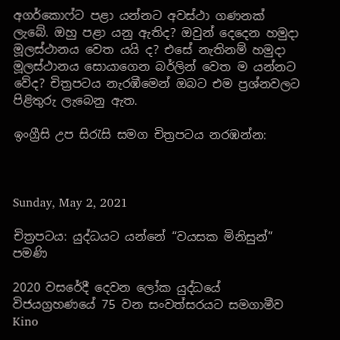අගර්කොෆ්ට පළා යන්නට අවස්ථා ගණනක් ලැබේ. ඔහු පළා යනු ඇතිද? ඔවුන් දෙදෙන හමුදා මූලස්ථානය වෙත යයි ද? එසේ නැතිනම් හමුදා මූලස්ථානය සොයාගෙන බර්ලින් වෙත ම යන්නට වේද? චිත්‍රපටය නැරඹීමෙන් ඔබට එම ප්‍රශ්නවලට පිළිතුරු ලැබෙනු ඇත.

ඉංග්‍රීසි උප සිරැසි සමග චිත්‍රපටය නරඹන්න:



Sunday, May 2, 2021

චිත්‍රපටය: යුද්ධයට යන්නේ “වයසක මිනිසුන්” පමණි

2020 වසරේදී දෙවන ලෝක යුද්ධයේ විජයග්‍රහණයේ 75 වන සංවත්සරයට සමගාමීව Kino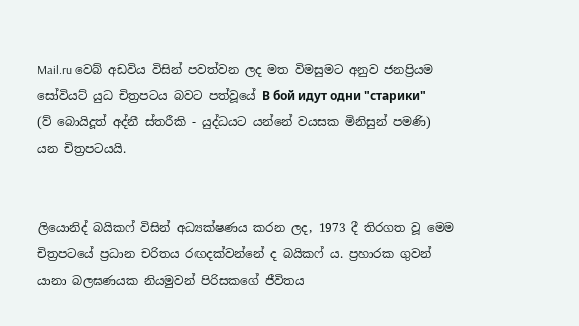Mail.ru වෙබ් අඩවිය විසින් පවත්වන ලද මත විමසුමට අනුව ජනප්‍රියම සෝවියට් යුධ චිත්‍රපටය බවට පත්වූයේ В бой идут одни "старики" (ව් බොයිදූත් අද්නී ස්තරීකි - යුද්ධයට යන්නේ වයසක මිනිසුන් පමණි) යන චිත්‍රපටයයි.


ලියොනිද් බයිකෆ් විසින් අධ්‍යක්ෂණය කරන ලද, 1973 දී තිරගත වූ මෙම චිත්‍රපටයේ ප්‍රධාන චරිතය රඟදක්වන්නේ ද බයිකෆ් ය. ප්‍රහාරක ගුවන් යානා බලඝණයක නියමුවන් පිරිසකගේ ජීවිතය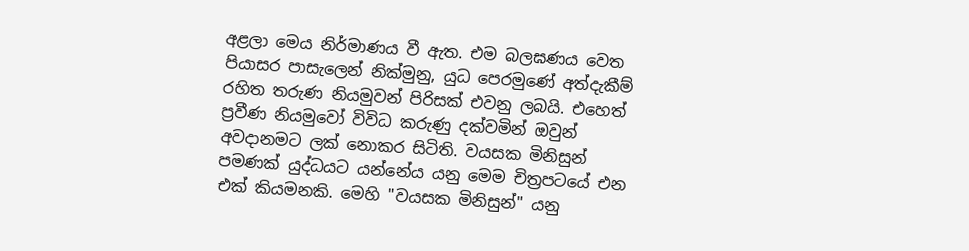අළලා මෙය නිර්මාණය වී ඇත. එම බලඝණය වෙත පියාසර පාසැලෙන් නික්මුනු, යුධ පෙරමුණේ අත්දැකීම් රහිත තරුණ නියමුවන් පිරිසක් එවනු ලබයි. එහෙත් ප්‍රවීණ නියමුවෝ විවිධ කරුණු දක්වමින් ඔවුන් අවදානමට ලක් නොකර සිටිති. වයසක මිනිසුන් පමණක් යුද්ධයට යන්නේය යනු මෙම චිත්‍රපටයේ එන එක් කියමනකි. මෙහි "වයසක මිනිසුන්" යනු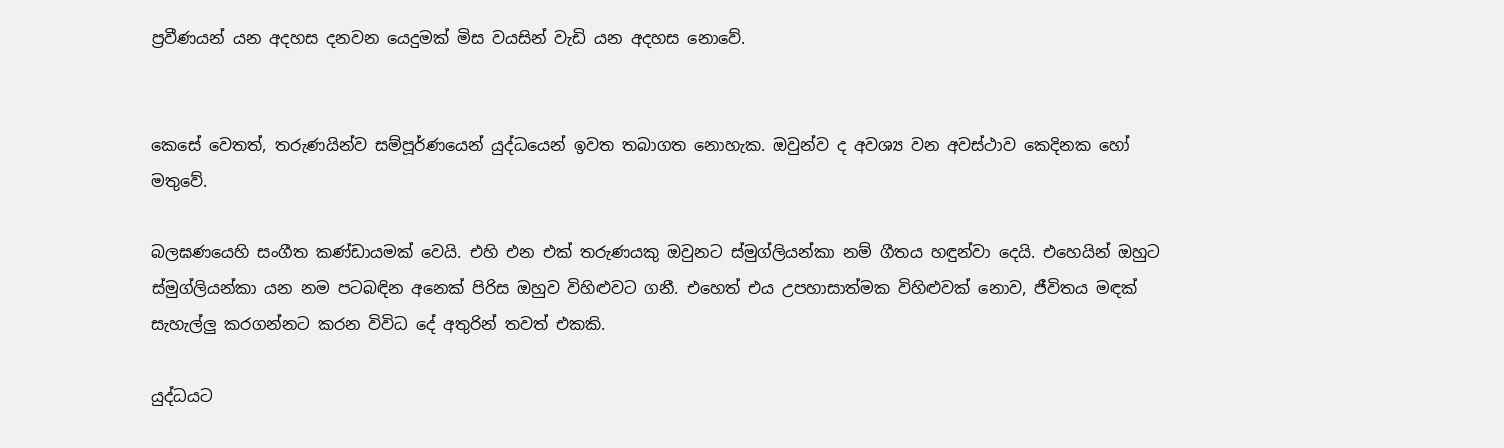ප්‍රවීණයන් යන අදහස දනවන යෙදුමක් මිස වයසින් වැඩි යන අදහස නොවේ.


කෙසේ වෙතත්, තරුණයින්ව සම්පූර්ණයෙන් යුද්ධයෙන් ඉවත තබාගත නොහැක. ඔවුන්ව ද අවශ්‍ය වන අවස්ථාව කෙදිනක හෝ මතුවේ.

බලඝණයෙහි සංගීත කණ්ඩායමක් වෙයි. එහි එන එක් තරුණයකු ඔවුනට ස්මුග්ලියන්කා නම් ගීතය හඳුන්වා දෙයි. එහෙයින් ඔහුට ස්මුග්ලියන්කා යන නම පටබඳින අනෙක් පිරිස ඔහුව විහිළුවට ගනී. එහෙත් එය උපහාසාත්මක විහිළුවක් නොව, ජීවිතය මඳක් සැහැල්ලු කරගන්නට කරන විවිධ දේ අතුරින් තවත් එකකි.

යුද්ධයට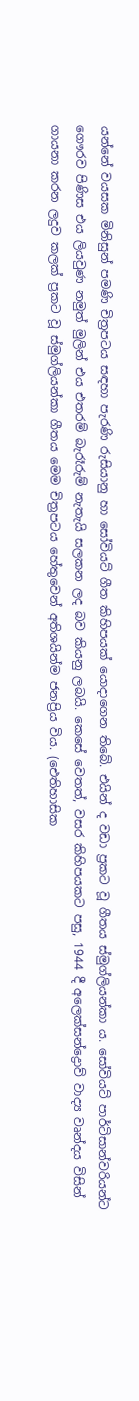යන්නේ වයසක මිනිසුන් පමණි චිත්‍රපටය සඳහා පැරණි රුසියානු හා සෝවියට් ගීත කිහිපයක් යොදාගෙන තිබේ. එයින් ද වඩා ප්‍රකට වූ ගීතය ස්මුග්ලියන්කා ය. සෝවියට් පාර්ටිසාන්වරියන්ට ගෞරව පිණිස එය ලියවුණ නමුත් මුලින් එය එතරම් බැරෑරුම් නැතැයි සලකන ලද බව කියනු ලබයි. කෙසේ වෙතත්, වසර කිහිපයකට පසු, 1944 දී අලෙක්සන්ද්‍රොව් වාද්‍ය වෘන්දය විසින් ගායනා කරන ලදුව කලක් ප්‍රකට වූ ස්මුග්ලියන්කා ගීතය මෙම චිත්‍රපටය හේතුවෙන් අතිශයින්ම ජනප්‍රිය විය. (ඓතිහාසික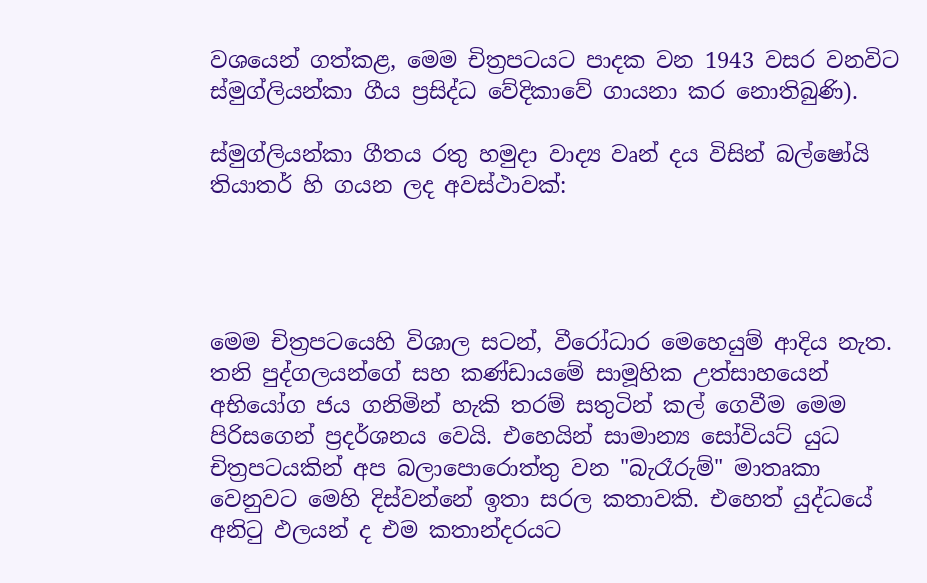වශයෙන් ගත්කළ, මෙම චිත්‍රපටයට පාදක වන 1943 වසර වනවිට ස්මුග්ලියන්කා ගීය ප්‍රසිද්ධ වේදිකාවේ ගායනා කර නොතිබුණි).

ස්මුග්ලියන්කා ගීතය රතු හමුදා වාද්‍ය වෘන් දය විසින් බල්‍ෂෝයි තියාතර් හි ගයන ලද අවස්ථාවක්:




මෙම චිත්‍රපටයෙහි විශාල සටන්, වීරෝධාර මෙහෙයුම් ආදිය නැත. තනි පුද්ගලයන්ගේ සහ කණ්ඩායමේ සාමූහික උත්සාහයෙන් අභියෝග ජය ගනිමින් හැකි තරම් සතුටින් කල් ගෙවීම මෙම පිරිසගෙන් ප්‍රදර්ශනය වෙයි. එහෙයින් සාමාන්‍ය සෝවියට් යුධ චිත්‍රපටයකින් අප බලාපොරොත්තු වන "බැරෑරුම්" මාතෘකා වෙනුවට මෙහි දිස්වන්නේ ඉතා සරල කතාවකි. එහෙත් යුද්ධයේ අනිටු ඵලයන් ද එම කතාන්දරයට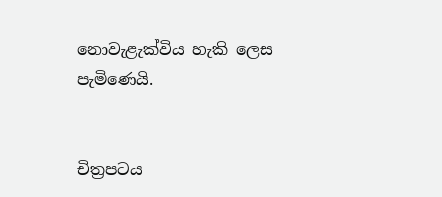නොවැළැක්විය හැකි ලෙස පැමිණෙයි.


චිත්‍රපටය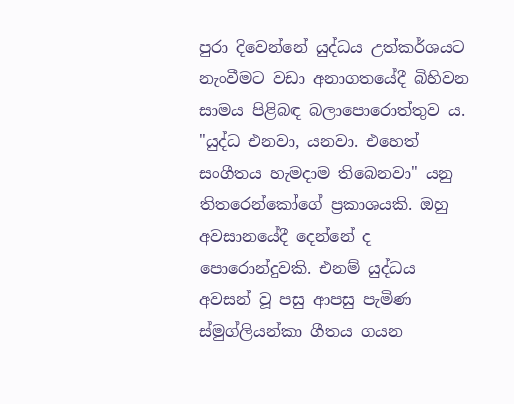පුරා දිවෙන්නේ යුද්ධය උත්කර්ශයට නැංවීමට වඩා අනාගතයේදී බිහිවන සාමය පිළිබඳ බලාපොරොත්තුව ය. "යුද්ධ එනවා, යනවා. එහෙත් සංගීතය හැමදාම තිබෙනවා" යනු තිතරෙන්කෝගේ ප්‍රකාශයකි. ඔහු අවසානයේදී දෙන්නේ ද පොරොන්දුවකි. එනම් යුද්ධය අවසන් වූ පසු ආපසු පැමිණ ස්මුග්ලියන්කා ගීතය ගයන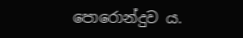පොරොන්දුව ය.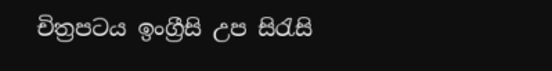චිත්‍රපටය ඉංග්‍රීසි උප සිරැසි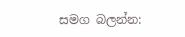සමග බලන්න: